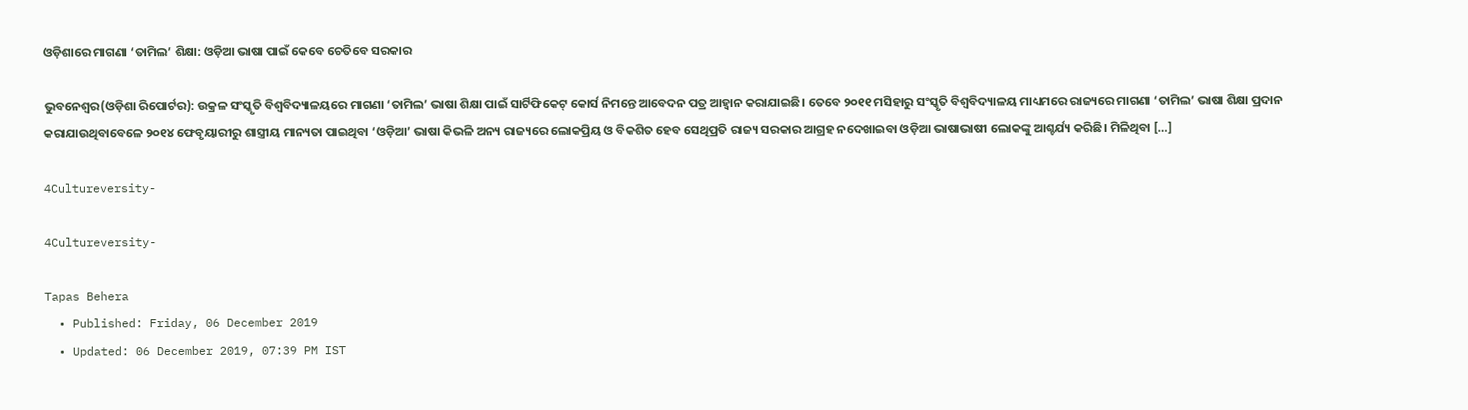ଓଡ଼ିଶାରେ ମାଗଣା ‘ତାମିଲ’ ଶିକ୍ଷା: ଓଡ଼ିଆ ଭାଷା ପାଇଁ କେବେ ଚେତିବେ ସରକାର

ଭୁବନେଶ୍ୱର(ଓଡ଼ିଶା ରିପୋର୍ଟର): ଉକ୍ରଳ ସଂସ୍କୃତି ବିଶ୍ୱବିଦ୍ୟାଳୟରେ ମାଗଣା ‘ତାମିଲ’ ଭାଷା ଶିକ୍ଷା ପାଇଁ ସାର୍ଟିଫିକେଟ୍ କୋର୍ସ ନିମନ୍ତେ ଆବେଦନ ପତ୍ର ଆହ୍ୱାନ କରାଯାଇଛି। ତେବେ ୨୦୧୧ ମସିହାରୁ ସଂସ୍କୃତି ବିଶ୍ୱବିଦ୍ୟାଳୟ ମାଧ୍ୟମରେ ରାଜ୍ୟରେ ମାଗଣା ‘ତାମିଲ’ ଭାଷା ଶିକ୍ଷା ପ୍ରଦାନ କରାଯାଉଥିବାବେଳେ ୨୦୧୪ ଫେବୃୟାରୀରୁ ଶାସ୍ତ୍ରୀୟ ମାନ୍ୟତା ପାଇଥିବା ‘ଓଡ଼ିଆ’ ଭାଷା କିଭଳି ଅନ୍ୟ ରାଜ୍ୟରେ ଲୋକପ୍ରିୟ ଓ ବିକଶିତ ହେବ ସେଥିପ୍ରତି ରାଜ୍ୟ ସରକାର ଆଗ୍ରହ ନଦେଖାଇବା ଓଡ଼ିଆ ଭାଷାଭାଷୀ ଲୋକଙ୍କୁ ଆଶ୍ଚର୍ଯ୍ୟ କରିଛି। ମିଳିଥିବା […]

4Cultureversity-

4Cultureversity-

Tapas Behera
  • Published: Friday, 06 December 2019
  • Updated: 06 December 2019, 07:39 PM IST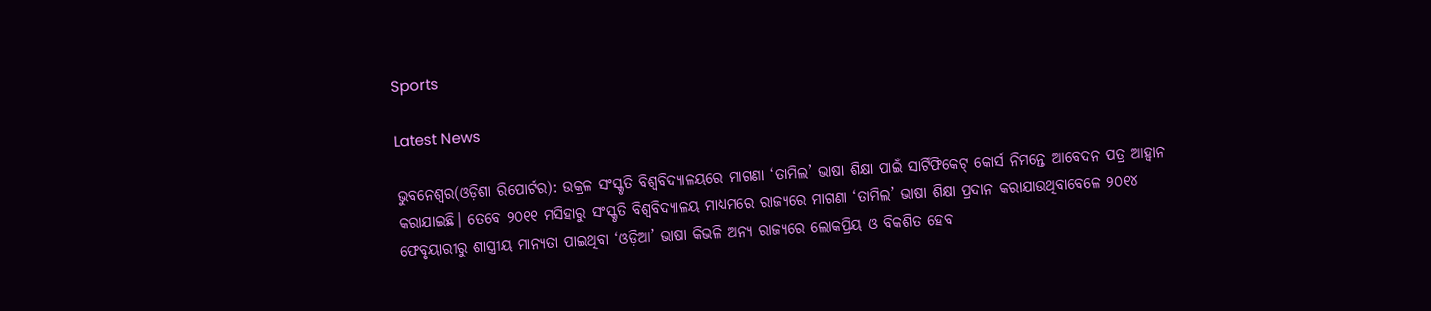Sports

Latest News

ଭୁବନେଶ୍ୱର(ଓଡ଼ିଶା ରିପୋର୍ଟର): ଉକ୍ରଳ ସଂସ୍କୃତି ବିଶ୍ୱବିଦ୍ୟାଳୟରେ ମାଗଣା ‘ତାମିଲ’ ଭାଷା ଶିକ୍ଷା ପାଇଁ ସାର୍ଟିଫିକେଟ୍ କୋର୍ସ ନିମନ୍ତେ ଆବେଦନ ପତ୍ର ଆହ୍ୱାନ କରାଯାଇଛି। ତେବେ ୨୦୧୧ ମସିହାରୁ ସଂସ୍କୃତି ବିଶ୍ୱବିଦ୍ୟାଳୟ ମାଧ୍ୟମରେ ରାଜ୍ୟରେ ମାଗଣା ‘ତାମିଲ’ ଭାଷା ଶିକ୍ଷା ପ୍ରଦାନ କରାଯାଉଥିବାବେଳେ ୨୦୧୪ ଫେବୃୟାରୀରୁ ଶାସ୍ତ୍ରୀୟ ମାନ୍ୟତା ପାଇଥିବା ‘ଓଡ଼ିଆ’ ଭାଷା କିଭଳି ଅନ୍ୟ ରାଜ୍ୟରେ ଲୋକପ୍ରିୟ ଓ ବିକଶିତ ହେବ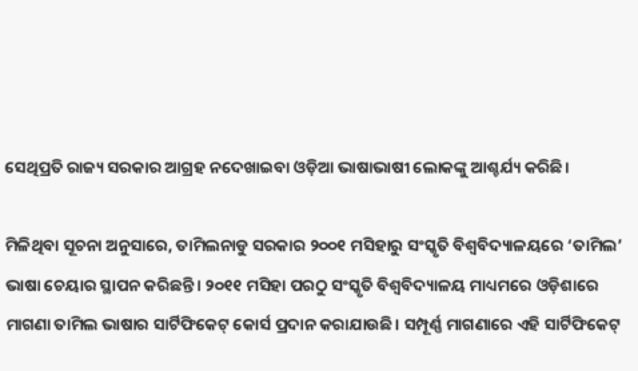ସେଥିପ୍ରତି ରାଜ୍ୟ ସରକାର ଆଗ୍ରହ ନଦେଖାଇବା ଓଡ଼ିଆ ଭାଷାଭାଷୀ ଲୋକଙ୍କୁ ଆଶ୍ଚର୍ଯ୍ୟ କରିଛି।

ମିଳିଥିବା ସୂଚନା ଅନୁସାରେ, ତାମିଲନାଡୁ ସରକାର ୨୦୦୧ ମସିହାରୁ ସଂସ୍କୃତି ବିଶ୍ୱବିଦ୍ୟାଳୟରେ ‘ତାମିଲ’ ଭାଷା ଚେୟାର ସ୍ଥାପନ କରିଛନ୍ତି। ୨୦୧୧ ମସିହା ପରଠୁ ସଂସ୍କୃତି ବିଶ୍ୱବିଦ୍ୟାଳୟ ମାଧ୍ୟମରେ ଓଡ଼ିଶାରେ ମାଗଣା ତାମିଲ ଭାଷାର ସାର୍ଟିଫିକେଟ୍ କୋର୍ସ ପ୍ରଦାନ କରାଯାଉଛି। ସମ୍ପୂର୍ଣ୍ଣ ମାଗଣାରେ ଏହି ସାର୍ଟିଫିକେଟ୍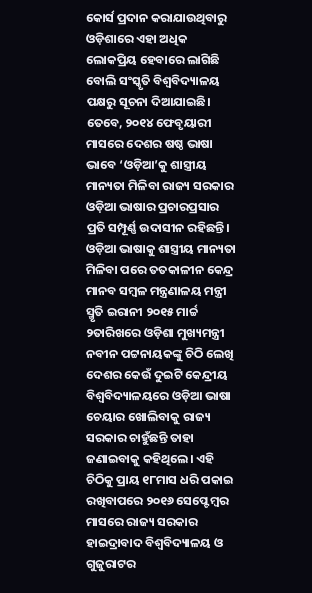କୋର୍ସ ପ୍ରଦାନ କରାଯାଉଥିବାରୁ ଓଡ଼ିଶାରେ ଏହା ଅଧିକ ଲୋକପ୍ରିୟ ହେବାରେ ଲାଗିଛି ବୋଲି ସଂସ୍କୃତି ବିଶ୍ୱବିଦ୍ୟାଳୟ ପକ୍ଷରୁ ସୂଚନା ଦିଆଯାଇଛି।
ତେବେ, ୨୦୧୪ ଫେବୃୟାରୀ ମାସରେ ଦେଶର ଷଷ୍ଠ ଭାଷା ଭାବେ ‘ଓଡ଼ିଆ’କୁ ଶାସ୍ତ୍ରୀୟ ମାନ୍ୟତା ମିଳିବା ରାଜ୍ୟ ସରକାର ଓଡ଼ିଆ ଭାଷାର ପ୍ରଚାରପ୍ରସାର ପ୍ରତି ସମ୍ପୂର୍ଣ୍ଣ ଉଦାସୀନ ରହିଛନ୍ତି। ଓଡ଼ିଆ ଭାଷାକୁ ଶାସ୍ତ୍ରୀୟ ମାନ୍ୟତା ମିଳିବା ପରେ ତତକାଳୀନ କେନ୍ଦ୍ର ମାନବ ସମ୍ବଳ ମନ୍ତ୍ରଣାଳୟ ମନ୍ତ୍ରୀ ସ୍ମୃତି ଇରାନୀ ୨୦୧୫ ମାର୍ଚ୍ଚ ୨ତାରିଖରେ ଓଡ଼ିଶା ମୁଖ୍ୟମନ୍ତ୍ରୀ ନବୀନ ପଟ୍ଟନାୟକଙ୍କୁ ଚିଠି ଲେଖି ଦେଶର କେଉଁ ଦୁଇଟି କେନ୍ଦ୍ରୀୟ ବିଶ୍ୱବିଦ୍ୟାଳୟରେ ଓଡ଼ିଆ ଭାଷା ଚେୟାର ଖୋଲିବାକୁ ରାଜ୍ୟ ସରକାର ଚାହୁଁଛନ୍ତି ତାହା ଜଣାଇବାକୁ କହିଥିଲେ। ଏହି ଚିଠିକୁ ପ୍ରାୟ ୧୮ମାସ ଧରି ପକାଇ ରଖିବାପରେ ୨୦୧୬ ସେପ୍ଟେମ୍ବର ମାସରେ ରାଜ୍ୟ ସରକାର ହାଇଦ୍ରାବାଦ ବିଶ୍ୱବିଦ୍ୟାଳୟ ଓ ଗୁଜୁରାଟର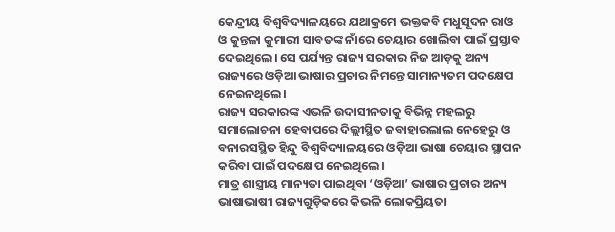କେନ୍ଦ୍ରୀୟ ବିଶ୍ୱବିଦ୍ୟାଳୟରେ ଯଥାକ୍ରମେ ଭକ୍ତକବି ମଧୁସୂଦନ ରାଓ ଓ କୁନ୍ତଳା କୁମାରୀ ସାବତଙ୍କ ନାଁରେ ଚେୟାର ଖୋଲିବା ପାଇଁ ପ୍ରସ୍ତାବ ଦେଇଥିଲେ। ସେ ପର୍ଯ୍ୟନ୍ତ ରାଜ୍ୟ ସରକାର ନିଜ ଆଡ଼କୁ ଅନ୍ୟ ରାଜ୍ୟରେ ଓଡ଼ିଆ ଭାଷାର ପ୍ରଚାର ନିମନ୍ତେ ସାମାନ୍ୟତମ ପଦକ୍ଷେପ ନେଇନଥିଲେ।
ରାଜ୍ୟ ସରକାରଙ୍କ ଏଭଳି ଉଦାସୀନତାକୁ ବିଭିନ୍ନ ମହଲରୁ ସମାଲୋଚନା ହେବାପରେ ଦିଲ୍ଲୀସ୍ଥିତ ଜବାହାରଲାଲ ନେହେରୁ ଓ ବନାରସସ୍ଥିତ ହିନ୍ଦୁ ବିଶ୍ୱବିଦ୍ୟାଳୟରେ ଓଡ଼ିଆ ଭାଷା ଚେୟାର ସ୍ଥାପନ କରିବା ପାଇଁ ପଦକ୍ଷେପ ନେଇଥିଲେ।
ମାତ୍ର ଶାସ୍ତ୍ରୀୟ ମାନ୍ୟତା ପାଇଥିବା ‘ଓଡ଼ିଆ’ ଭାଷାର ପ୍ରଚାର ଅନ୍ୟ ଭାଷାଭାଷୀ ରାଜ୍ୟଗୁଡ଼ିକରେ କିଭଳି ଲୋକପ୍ରିୟତା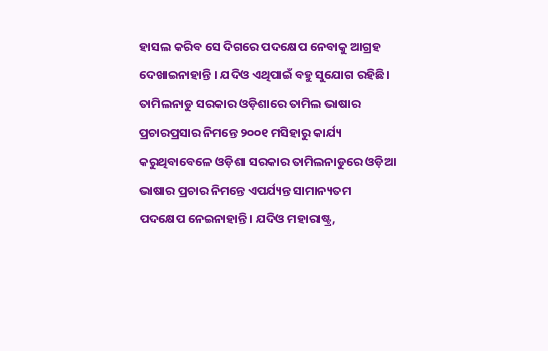ହାସଲ କରିବ ସେ ଦିଗରେ ପଦକ୍ଷେପ ନେବାକୁ ଆଗ୍ରହ ଦେଖାଇନାହାନ୍ତି । ଯଦିଓ ଏଥିପାଇଁ ବହୁ ସୁଯୋଗ ରହିଛି।
ତାମିଲନାଡୁ ସରକାର ଓଡ଼ିଶାରେ ତାମିଲ ଭାଷାର ପ୍ରଚାରପ୍ରସାର ନିମନ୍ତେ ୨୦୦୧ ମସିହାରୁ କାର୍ଯ୍ୟ କରୁଥିବାବେଳେ ଓଡ଼ିଶା ସରକାର ତାମିଲନାଡୁରେ ଓଡ଼ିଆ ଭାଷାର ପ୍ରଚାର ନିମନ୍ତେ ଏପର୍ଯ୍ୟନ୍ତ ସାମାନ୍ୟତମ ପଦକ୍ଷେପ ନେଇନାହାନ୍ତି। ଯଦିଓ ମହାରାଷ୍ଟ୍ର,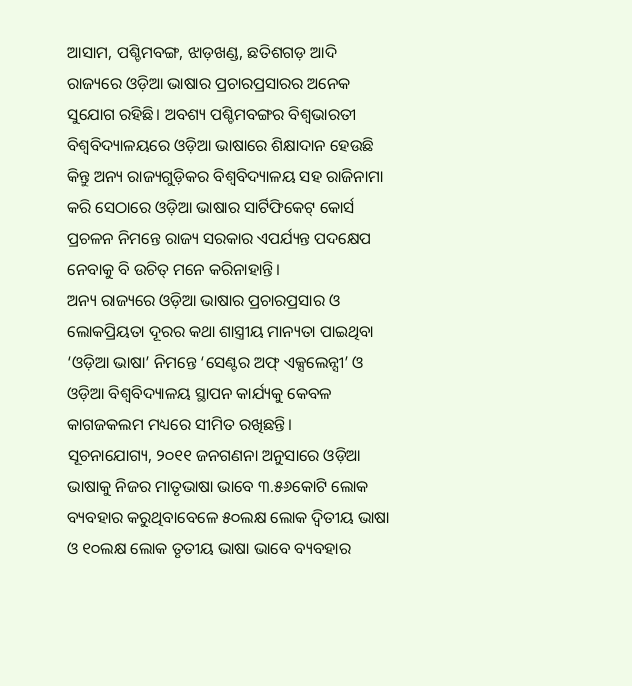ଆସାମ, ପଶ୍ଚିମବଙ୍ଗ, ଝାଡ଼ଖଣ୍ଡ, ଛତିଶଗଡ଼ ଆଦି ରାଜ୍ୟରେ ଓଡ଼ିଆ ଭାଷାର ପ୍ରଚାରପ୍ରସାରର ଅନେକ ସୁଯୋଗ ରହିଛି। ଅବଶ୍ୟ ପଶ୍ଚିମବଙ୍ଗର ବିଶ୍ୱଭାରତୀ ବିଶ୍ୱବିଦ୍ୟାଳୟରେ ଓଡ଼ିଆ ଭାଷାରେ ଶିକ୍ଷାଦାନ ହେଉଛି କିନ୍ତୁ ଅନ୍ୟ ରାଜ୍ୟଗୁଡ଼ିକର ବିଶ୍ୱବିଦ୍ୟାଳୟ ସହ ରାଜିନାମା କରି ସେଠାରେ ଓଡ଼ିଆ ଭାଷାର ସାର୍ଟିଫିକେଟ୍ କୋର୍ସ ପ୍ରଚଳନ ନିମନ୍ତେ ରାଜ୍ୟ ସରକାର ଏପର୍ଯ୍ୟନ୍ତ ପଦକ୍ଷେପ ନେବାକୁ ବି ଉଚିତ୍ ମନେ କରିନାହାନ୍ତି।
ଅନ୍ୟ ରାଜ୍ୟରେ ଓଡ଼ିଆ ଭାଷାର ପ୍ରଚାରପ୍ରସାର ଓ ଲୋକପ୍ରିୟତା ଦୂରର କଥା ଶାସ୍ତ୍ରୀୟ ମାନ୍ୟତା ପାଇଥିବା ‘ଓଡ଼ିଆ ଭାଷା’ ନିମନ୍ତେ ‘ସେଣ୍ଟର ଅଫ୍ ଏକ୍ସଲେନ୍ସୀ’ ଓ ଓଡ଼ିଆ ବିଶ୍ୱବିଦ୍ୟାଳୟ ସ୍ଥାପନ କାର୍ଯ୍ୟକୁ କେବଳ କାଗଜକଲମ ମଧ୍ୟରେ ସୀମିତ ରଖିଛନ୍ତି।
ସୂଚନାଯୋଗ୍ୟ, ୨୦୧୧ ଜନଗଣନା ଅନୁସାରେ ଓଡ଼ିଆ ଭାଷାକୁ ନିଜର ମାତୃଭାଷା ଭାବେ ୩.୫୬କୋଟି ଲୋକ ବ୍ୟବହାର କରୁଥିବାବେଳେ ୫୦ଲକ୍ଷ ଲୋକ ଦ୍ୱିତୀୟ ଭାଷା ଓ ୧୦ଲକ୍ଷ ଲୋକ ତୃତୀୟ ଭାଷା ଭାବେ ବ୍ୟବହାର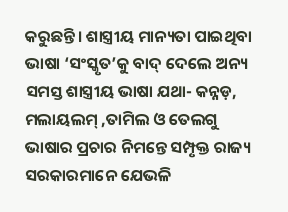କରୁଛନ୍ତି। ଶାସ୍ତ୍ରୀୟ ମାନ୍ୟତା ପାଇଥିବା ଭାଷା ‘ସଂସ୍କୃତ’କୁ ବାଦ୍ ଦେଲେ ଅନ୍ୟ ସମସ୍ତ ଶାସ୍ତ୍ରୀୟ ଭାଷା ଯଥା- କନ୍ନଡ଼, ମଲାୟଲମ୍ ,ତାମିଲ ଓ ତେଲଗୁ ଭାଷାର ପ୍ରଚାର ନିମନ୍ତେ ସମ୍ପୃକ୍ତ ରାଜ୍ୟ ସରକାରମାନେ ଯେଭଳି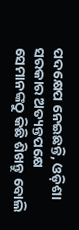ପଦକ୍ଷେପ ନେଇଛନ୍ତି, ଓଡ଼ିଶା ସରକାର ଅତ୍ୟନ୍ତପକ୍ଷେ ସେମାନଙ୍କଠୁ କିଛି ଶିଖନ୍ତୁ ବୋଲି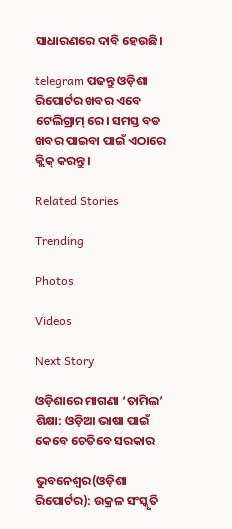ସାଧାରଣରେ ଦାବି ହେଉଛି।

telegram ପଢନ୍ତୁ ଓଡ଼ିଶା ରିପୋର୍ଟର ଖବର ଏବେ ଟେଲିଗ୍ରାମ୍ ରେ। ସମସ୍ତ ବଡ ଖବର ପାଇବା ପାଇଁ ଏଠାରେ କ୍ଲିକ୍ କରନ୍ତୁ।

Related Stories

Trending

Photos

Videos

Next Story

ଓଡ଼ିଶାରେ ମାଗଣା ‘ତାମିଲ’ ଶିକ୍ଷା: ଓଡ଼ିଆ ଭାଷା ପାଇଁ କେବେ ଚେତିବେ ସରକାର

ଭୁବନେଶ୍ୱର(ଓଡ଼ିଶା ରିପୋର୍ଟର): ଉକ୍ରଳ ସଂସ୍କୃତି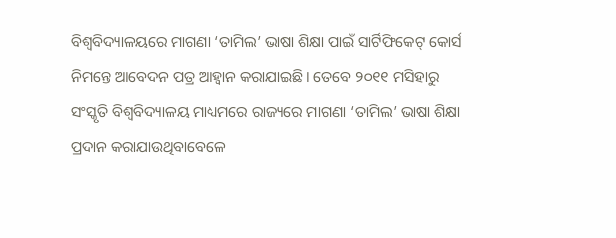ବିଶ୍ୱବିଦ୍ୟାଳୟରେ ମାଗଣା ‘ତାମିଲ’ ଭାଷା ଶିକ୍ଷା ପାଇଁ ସାର୍ଟିଫିକେଟ୍ କୋର୍ସ ନିମନ୍ତେ ଆବେଦନ ପତ୍ର ଆହ୍ୱାନ କରାଯାଇଛି। ତେବେ ୨୦୧୧ ମସିହାରୁ ସଂସ୍କୃତି ବିଶ୍ୱବିଦ୍ୟାଳୟ ମାଧ୍ୟମରେ ରାଜ୍ୟରେ ମାଗଣା ‘ତାମିଲ’ ଭାଷା ଶିକ୍ଷା ପ୍ରଦାନ କରାଯାଉଥିବାବେଳେ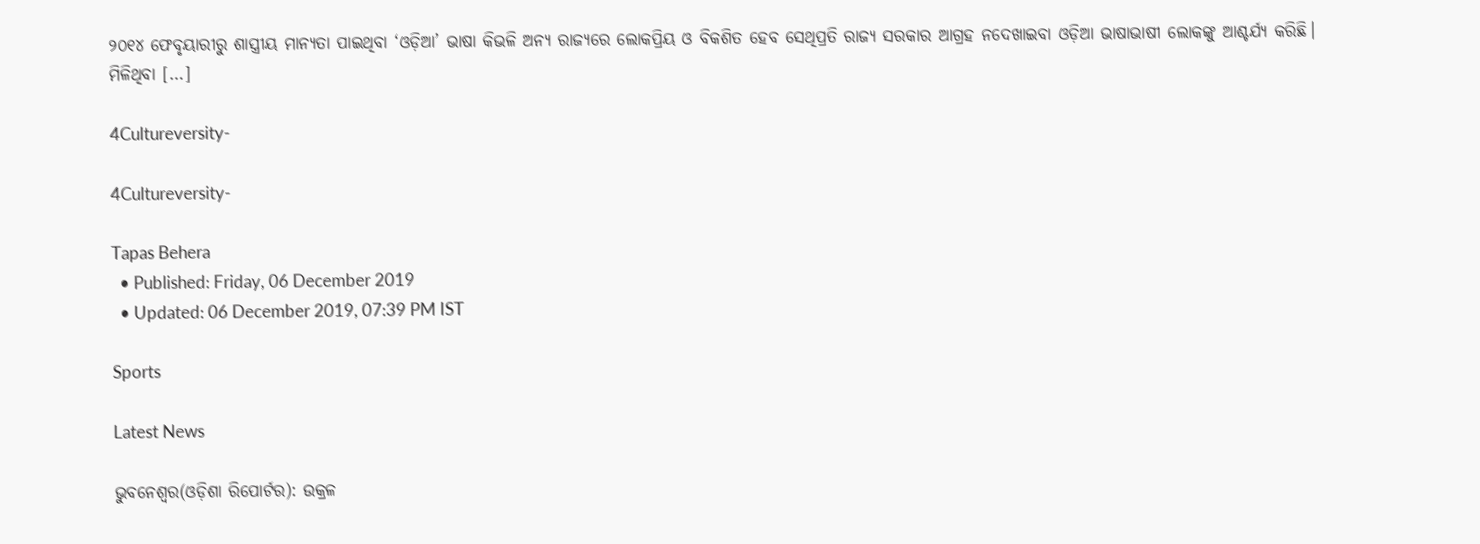୨୦୧୪ ଫେବୃୟାରୀରୁ ଶାସ୍ତ୍ରୀୟ ମାନ୍ୟତା ପାଇଥିବା ‘ଓଡ଼ିଆ’ ଭାଷା କିଭଳି ଅନ୍ୟ ରାଜ୍ୟରେ ଲୋକପ୍ରିୟ ଓ ବିକଶିତ ହେବ ସେଥିପ୍ରତି ରାଜ୍ୟ ସରକାର ଆଗ୍ରହ ନଦେଖାଇବା ଓଡ଼ିଆ ଭାଷାଭାଷୀ ଲୋକଙ୍କୁ ଆଶ୍ଚର୍ଯ୍ୟ କରିଛି। ମିଳିଥିବା […]

4Cultureversity-

4Cultureversity-

Tapas Behera
  • Published: Friday, 06 December 2019
  • Updated: 06 December 2019, 07:39 PM IST

Sports

Latest News

ଭୁବନେଶ୍ୱର(ଓଡ଼ିଶା ରିପୋର୍ଟର): ଉକ୍ରଳ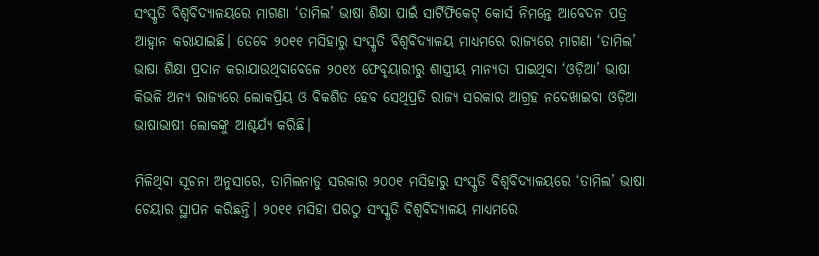ସଂସ୍କୃତି ବିଶ୍ୱବିଦ୍ୟାଳୟରେ ମାଗଣା ‘ତାମିଲ’ ଭାଷା ଶିକ୍ଷା ପାଇଁ ସାର୍ଟିଫିକେଟ୍ କୋର୍ସ ନିମନ୍ତେ ଆବେଦନ ପତ୍ର ଆହ୍ୱାନ କରାଯାଇଛି। ତେବେ ୨୦୧୧ ମସିହାରୁ ସଂସ୍କୃତି ବିଶ୍ୱବିଦ୍ୟାଳୟ ମାଧ୍ୟମରେ ରାଜ୍ୟରେ ମାଗଣା ‘ତାମିଲ’ ଭାଷା ଶିକ୍ଷା ପ୍ରଦାନ କରାଯାଉଥିବାବେଳେ ୨୦୧୪ ଫେବୃୟାରୀରୁ ଶାସ୍ତ୍ରୀୟ ମାନ୍ୟତା ପାଇଥିବା ‘ଓଡ଼ିଆ’ ଭାଷା କିଭଳି ଅନ୍ୟ ରାଜ୍ୟରେ ଲୋକପ୍ରିୟ ଓ ବିକଶିତ ହେବ ସେଥିପ୍ରତି ରାଜ୍ୟ ସରକାର ଆଗ୍ରହ ନଦେଖାଇବା ଓଡ଼ିଆ ଭାଷାଭାଷୀ ଲୋକଙ୍କୁ ଆଶ୍ଚର୍ଯ୍ୟ କରିଛି।

ମିଳିଥିବା ସୂଚନା ଅନୁସାରେ, ତାମିଲନାଡୁ ସରକାର ୨୦୦୧ ମସିହାରୁ ସଂସ୍କୃତି ବିଶ୍ୱବିଦ୍ୟାଳୟରେ ‘ତାମିଲ’ ଭାଷା ଚେୟାର ସ୍ଥାପନ କରିଛନ୍ତି। ୨୦୧୧ ମସିହା ପରଠୁ ସଂସ୍କୃତି ବିଶ୍ୱବିଦ୍ୟାଳୟ ମାଧ୍ୟମରେ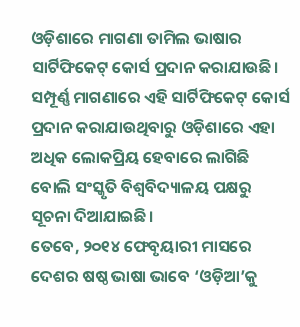ଓଡ଼ିଶାରେ ମାଗଣା ତାମିଲ ଭାଷାର ସାର୍ଟିଫିକେଟ୍ କୋର୍ସ ପ୍ରଦାନ କରାଯାଉଛି। ସମ୍ପୂର୍ଣ୍ଣ ମାଗଣାରେ ଏହି ସାର୍ଟିଫିକେଟ୍ କୋର୍ସ ପ୍ରଦାନ କରାଯାଉଥିବାରୁ ଓଡ଼ିଶାରେ ଏହା ଅଧିକ ଲୋକପ୍ରିୟ ହେବାରେ ଲାଗିଛି ବୋଲି ସଂସ୍କୃତି ବିଶ୍ୱବିଦ୍ୟାଳୟ ପକ୍ଷରୁ ସୂଚନା ଦିଆଯାଇଛି।
ତେବେ, ୨୦୧୪ ଫେବୃୟାରୀ ମାସରେ ଦେଶର ଷଷ୍ଠ ଭାଷା ଭାବେ ‘ଓଡ଼ିଆ’କୁ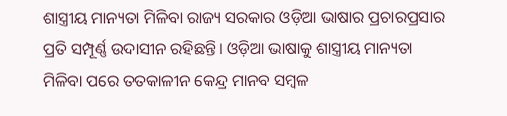ଶାସ୍ତ୍ରୀୟ ମାନ୍ୟତା ମିଳିବା ରାଜ୍ୟ ସରକାର ଓଡ଼ିଆ ଭାଷାର ପ୍ରଚାରପ୍ରସାର ପ୍ରତି ସମ୍ପୂର୍ଣ୍ଣ ଉଦାସୀନ ରହିଛନ୍ତି। ଓଡ଼ିଆ ଭାଷାକୁ ଶାସ୍ତ୍ରୀୟ ମାନ୍ୟତା ମିଳିବା ପରେ ତତକାଳୀନ କେନ୍ଦ୍ର ମାନବ ସମ୍ବଳ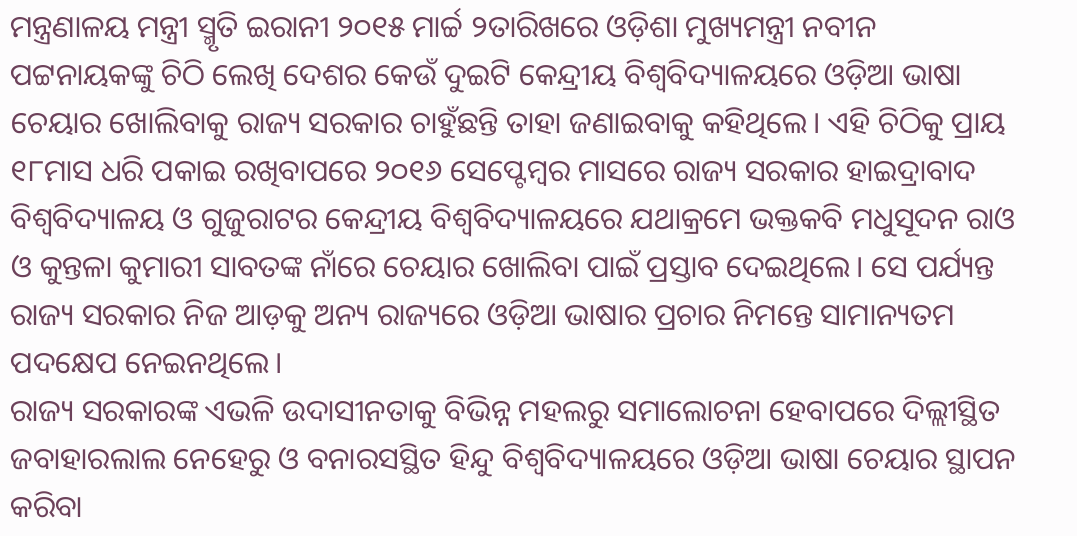ମନ୍ତ୍ରଣାଳୟ ମନ୍ତ୍ରୀ ସ୍ମୃତି ଇରାନୀ ୨୦୧୫ ମାର୍ଚ୍ଚ ୨ତାରିଖରେ ଓଡ଼ିଶା ମୁଖ୍ୟମନ୍ତ୍ରୀ ନବୀନ ପଟ୍ଟନାୟକଙ୍କୁ ଚିଠି ଲେଖି ଦେଶର କେଉଁ ଦୁଇଟି କେନ୍ଦ୍ରୀୟ ବିଶ୍ୱବିଦ୍ୟାଳୟରେ ଓଡ଼ିଆ ଭାଷା ଚେୟାର ଖୋଲିବାକୁ ରାଜ୍ୟ ସରକାର ଚାହୁଁଛନ୍ତି ତାହା ଜଣାଇବାକୁ କହିଥିଲେ। ଏହି ଚିଠିକୁ ପ୍ରାୟ ୧୮ମାସ ଧରି ପକାଇ ରଖିବାପରେ ୨୦୧୬ ସେପ୍ଟେମ୍ବର ମାସରେ ରାଜ୍ୟ ସରକାର ହାଇଦ୍ରାବାଦ ବିଶ୍ୱବିଦ୍ୟାଳୟ ଓ ଗୁଜୁରାଟର କେନ୍ଦ୍ରୀୟ ବିଶ୍ୱବିଦ୍ୟାଳୟରେ ଯଥାକ୍ରମେ ଭକ୍ତକବି ମଧୁସୂଦନ ରାଓ ଓ କୁନ୍ତଳା କୁମାରୀ ସାବତଙ୍କ ନାଁରେ ଚେୟାର ଖୋଲିବା ପାଇଁ ପ୍ରସ୍ତାବ ଦେଇଥିଲେ। ସେ ପର୍ଯ୍ୟନ୍ତ ରାଜ୍ୟ ସରକାର ନିଜ ଆଡ଼କୁ ଅନ୍ୟ ରାଜ୍ୟରେ ଓଡ଼ିଆ ଭାଷାର ପ୍ରଚାର ନିମନ୍ତେ ସାମାନ୍ୟତମ ପଦକ୍ଷେପ ନେଇନଥିଲେ।
ରାଜ୍ୟ ସରକାରଙ୍କ ଏଭଳି ଉଦାସୀନତାକୁ ବିଭିନ୍ନ ମହଲରୁ ସମାଲୋଚନା ହେବାପରେ ଦିଲ୍ଲୀସ୍ଥିତ ଜବାହାରଲାଲ ନେହେରୁ ଓ ବନାରସସ୍ଥିତ ହିନ୍ଦୁ ବିଶ୍ୱବିଦ୍ୟାଳୟରେ ଓଡ଼ିଆ ଭାଷା ଚେୟାର ସ୍ଥାପନ କରିବା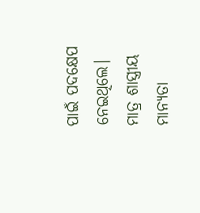ପାଇଁ ପଦକ୍ଷେପ ନେଇଥିଲେ।
ମାତ୍ର ଶାସ୍ତ୍ରୀୟ ମାନ୍ୟତା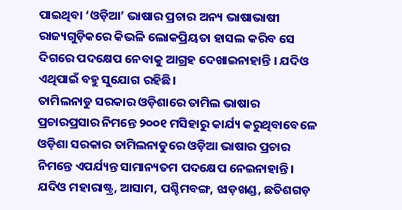ପାଇଥିବା ‘ଓଡ଼ିଆ’ ଭାଷାର ପ୍ରଚାର ଅନ୍ୟ ଭାଷାଭାଷୀ ରାଜ୍ୟଗୁଡ଼ିକରେ କିଭଳି ଲୋକପ୍ରିୟତା ହାସଲ କରିବ ସେ ଦିଗରେ ପଦକ୍ଷେପ ନେବାକୁ ଆଗ୍ରହ ଦେଖାଇନାହାନ୍ତି । ଯଦିଓ ଏଥିପାଇଁ ବହୁ ସୁଯୋଗ ରହିଛି।
ତାମିଲନାଡୁ ସରକାର ଓଡ଼ିଶାରେ ତାମିଲ ଭାଷାର ପ୍ରଚାରପ୍ରସାର ନିମନ୍ତେ ୨୦୦୧ ମସିହାରୁ କାର୍ଯ୍ୟ କରୁଥିବାବେଳେ ଓଡ଼ିଶା ସରକାର ତାମିଲନାଡୁରେ ଓଡ଼ିଆ ଭାଷାର ପ୍ରଚାର ନିମନ୍ତେ ଏପର୍ଯ୍ୟନ୍ତ ସାମାନ୍ୟତମ ପଦକ୍ଷେପ ନେଇନାହାନ୍ତି। ଯଦିଓ ମହାରାଷ୍ଟ୍ର, ଆସାମ, ପଶ୍ଚିମବଙ୍ଗ, ଝାଡ଼ଖଣ୍ଡ, ଛତିଶଗଡ଼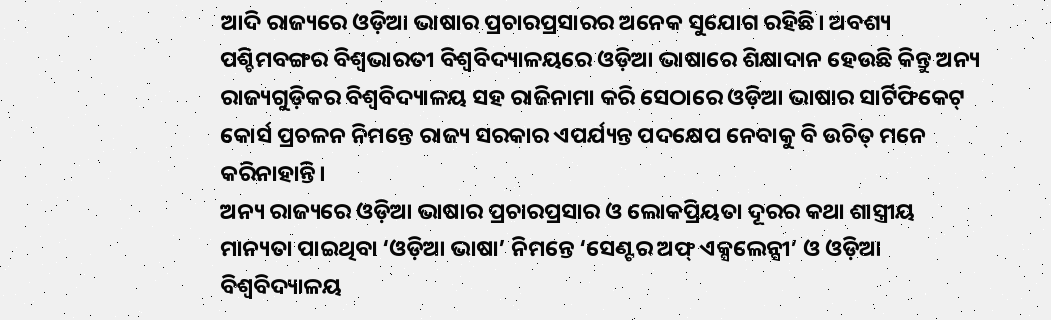ଆଦି ରାଜ୍ୟରେ ଓଡ଼ିଆ ଭାଷାର ପ୍ରଚାରପ୍ରସାରର ଅନେକ ସୁଯୋଗ ରହିଛି। ଅବଶ୍ୟ ପଶ୍ଚିମବଙ୍ଗର ବିଶ୍ୱଭାରତୀ ବିଶ୍ୱବିଦ୍ୟାଳୟରେ ଓଡ଼ିଆ ଭାଷାରେ ଶିକ୍ଷାଦାନ ହେଉଛି କିନ୍ତୁ ଅନ୍ୟ ରାଜ୍ୟଗୁଡ଼ିକର ବିଶ୍ୱବିଦ୍ୟାଳୟ ସହ ରାଜିନାମା କରି ସେଠାରେ ଓଡ଼ିଆ ଭାଷାର ସାର୍ଟିଫିକେଟ୍ କୋର୍ସ ପ୍ରଚଳନ ନିମନ୍ତେ ରାଜ୍ୟ ସରକାର ଏପର୍ଯ୍ୟନ୍ତ ପଦକ୍ଷେପ ନେବାକୁ ବି ଉଚିତ୍ ମନେ କରିନାହାନ୍ତି।
ଅନ୍ୟ ରାଜ୍ୟରେ ଓଡ଼ିଆ ଭାଷାର ପ୍ରଚାରପ୍ରସାର ଓ ଲୋକପ୍ରିୟତା ଦୂରର କଥା ଶାସ୍ତ୍ରୀୟ ମାନ୍ୟତା ପାଇଥିବା ‘ଓଡ଼ିଆ ଭାଷା’ ନିମନ୍ତେ ‘ସେଣ୍ଟର ଅଫ୍ ଏକ୍ସଲେନ୍ସୀ’ ଓ ଓଡ଼ିଆ ବିଶ୍ୱବିଦ୍ୟାଳୟ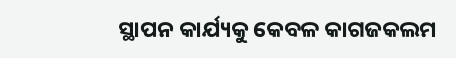ସ୍ଥାପନ କାର୍ଯ୍ୟକୁ କେବଳ କାଗଜକଲମ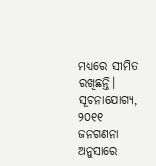ମଧ୍ୟରେ ସୀମିତ ରଖିଛନ୍ତି।
ସୂଚନାଯୋଗ୍ୟ, ୨୦୧୧ ଜନଗଣନା ଅନୁସାରେ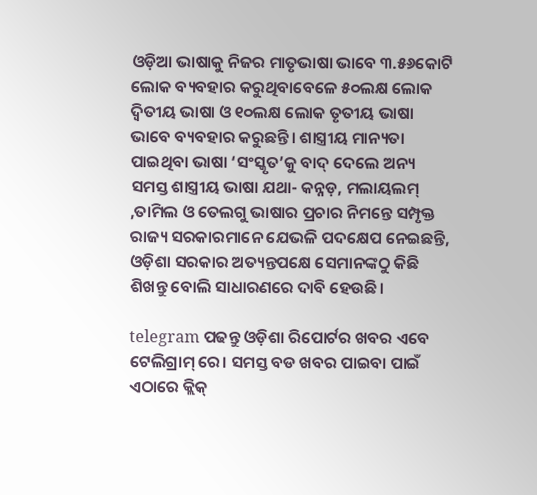ଓଡ଼ିଆ ଭାଷାକୁ ନିଜର ମାତୃଭାଷା ଭାବେ ୩.୫୬କୋଟି ଲୋକ ବ୍ୟବହାର କରୁଥିବାବେଳେ ୫୦ଲକ୍ଷ ଲୋକ ଦ୍ୱିତୀୟ ଭାଷା ଓ ୧୦ଲକ୍ଷ ଲୋକ ତୃତୀୟ ଭାଷା ଭାବେ ବ୍ୟବହାର କରୁଛନ୍ତି। ଶାସ୍ତ୍ରୀୟ ମାନ୍ୟତା ପାଇଥିବା ଭାଷା ‘ସଂସ୍କୃତ’କୁ ବାଦ୍ ଦେଲେ ଅନ୍ୟ ସମସ୍ତ ଶାସ୍ତ୍ରୀୟ ଭାଷା ଯଥା- କନ୍ନଡ଼, ମଲାୟଲମ୍ ,ତାମିଲ ଓ ତେଲଗୁ ଭାଷାର ପ୍ରଚାର ନିମନ୍ତେ ସମ୍ପୃକ୍ତ ରାଜ୍ୟ ସରକାରମାନେ ଯେଭଳି ପଦକ୍ଷେପ ନେଇଛନ୍ତି, ଓଡ଼ିଶା ସରକାର ଅତ୍ୟନ୍ତପକ୍ଷେ ସେମାନଙ୍କଠୁ କିଛି ଶିଖନ୍ତୁ ବୋଲି ସାଧାରଣରେ ଦାବି ହେଉଛି।

telegram ପଢନ୍ତୁ ଓଡ଼ିଶା ରିପୋର୍ଟର ଖବର ଏବେ ଟେଲିଗ୍ରାମ୍ ରେ। ସମସ୍ତ ବଡ ଖବର ପାଇବା ପାଇଁ ଏଠାରେ କ୍ଲିକ୍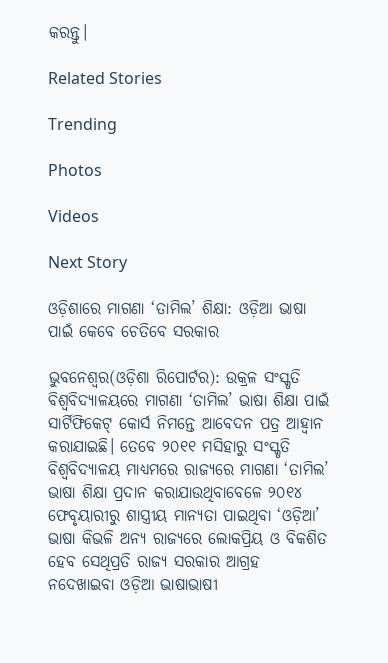କରନ୍ତୁ।

Related Stories

Trending

Photos

Videos

Next Story

ଓଡ଼ିଶାରେ ମାଗଣା ‘ତାମିଲ’ ଶିକ୍ଷା: ଓଡ଼ିଆ ଭାଷା ପାଇଁ କେବେ ଚେତିବେ ସରକାର

ଭୁବନେଶ୍ୱର(ଓଡ଼ିଶା ରିପୋର୍ଟର): ଉକ୍ରଳ ସଂସ୍କୃତି ବିଶ୍ୱବିଦ୍ୟାଳୟରେ ମାଗଣା ‘ତାମିଲ’ ଭାଷା ଶିକ୍ଷା ପାଇଁ ସାର୍ଟିଫିକେଟ୍ କୋର୍ସ ନିମନ୍ତେ ଆବେଦନ ପତ୍ର ଆହ୍ୱାନ କରାଯାଇଛି। ତେବେ ୨୦୧୧ ମସିହାରୁ ସଂସ୍କୃତି ବିଶ୍ୱବିଦ୍ୟାଳୟ ମାଧ୍ୟମରେ ରାଜ୍ୟରେ ମାଗଣା ‘ତାମିଲ’ ଭାଷା ଶିକ୍ଷା ପ୍ରଦାନ କରାଯାଉଥିବାବେଳେ ୨୦୧୪ ଫେବୃୟାରୀରୁ ଶାସ୍ତ୍ରୀୟ ମାନ୍ୟତା ପାଇଥିବା ‘ଓଡ଼ିଆ’ ଭାଷା କିଭଳି ଅନ୍ୟ ରାଜ୍ୟରେ ଲୋକପ୍ରିୟ ଓ ବିକଶିତ ହେବ ସେଥିପ୍ରତି ରାଜ୍ୟ ସରକାର ଆଗ୍ରହ ନଦେଖାଇବା ଓଡ଼ିଆ ଭାଷାଭାଷୀ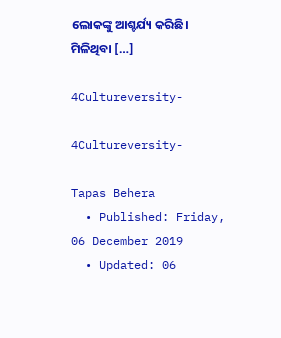ଲୋକଙ୍କୁ ଆଶ୍ଚର୍ଯ୍ୟ କରିଛି। ମିଳିଥିବା […]

4Cultureversity-

4Cultureversity-

Tapas Behera
  • Published: Friday, 06 December 2019
  • Updated: 06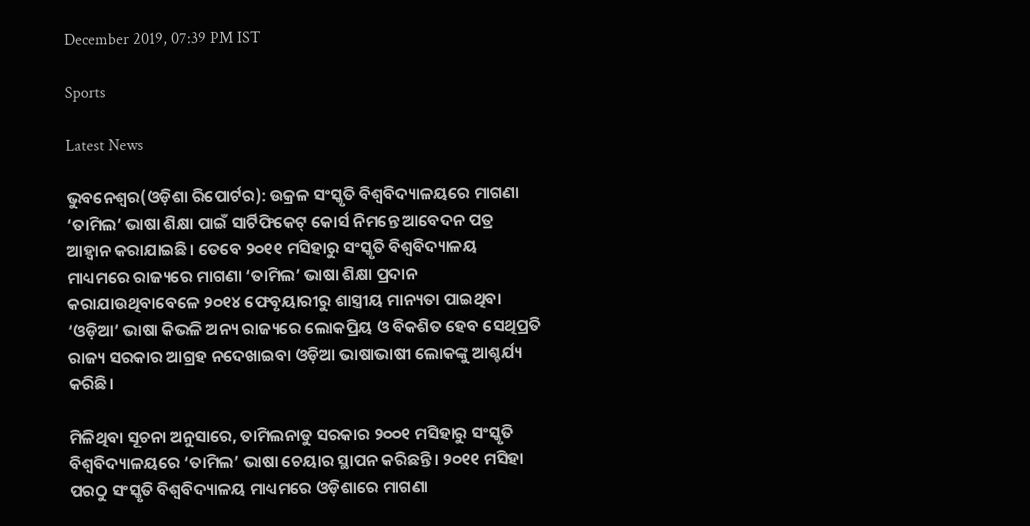December 2019, 07:39 PM IST

Sports

Latest News

ଭୁବନେଶ୍ୱର(ଓଡ଼ିଶା ରିପୋର୍ଟର): ଉକ୍ରଳ ସଂସ୍କୃତି ବିଶ୍ୱବିଦ୍ୟାଳୟରେ ମାଗଣା ‘ତାମିଲ’ ଭାଷା ଶିକ୍ଷା ପାଇଁ ସାର୍ଟିଫିକେଟ୍ କୋର୍ସ ନିମନ୍ତେ ଆବେଦନ ପତ୍ର ଆହ୍ୱାନ କରାଯାଇଛି। ତେବେ ୨୦୧୧ ମସିହାରୁ ସଂସ୍କୃତି ବିଶ୍ୱବିଦ୍ୟାଳୟ ମାଧ୍ୟମରେ ରାଜ୍ୟରେ ମାଗଣା ‘ତାମିଲ’ ଭାଷା ଶିକ୍ଷା ପ୍ରଦାନ କରାଯାଉଥିବାବେଳେ ୨୦୧୪ ଫେବୃୟାରୀରୁ ଶାସ୍ତ୍ରୀୟ ମାନ୍ୟତା ପାଇଥିବା ‘ଓଡ଼ିଆ’ ଭାଷା କିଭଳି ଅନ୍ୟ ରାଜ୍ୟରେ ଲୋକପ୍ରିୟ ଓ ବିକଶିତ ହେବ ସେଥିପ୍ରତି ରାଜ୍ୟ ସରକାର ଆଗ୍ରହ ନଦେଖାଇବା ଓଡ଼ିଆ ଭାଷାଭାଷୀ ଲୋକଙ୍କୁ ଆଶ୍ଚର୍ଯ୍ୟ କରିଛି।

ମିଳିଥିବା ସୂଚନା ଅନୁସାରେ, ତାମିଲନାଡୁ ସରକାର ୨୦୦୧ ମସିହାରୁ ସଂସ୍କୃତି ବିଶ୍ୱବିଦ୍ୟାଳୟରେ ‘ତାମିଲ’ ଭାଷା ଚେୟାର ସ୍ଥାପନ କରିଛନ୍ତି। ୨୦୧୧ ମସିହା ପରଠୁ ସଂସ୍କୃତି ବିଶ୍ୱବିଦ୍ୟାଳୟ ମାଧ୍ୟମରେ ଓଡ଼ିଶାରେ ମାଗଣା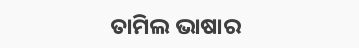ତାମିଲ ଭାଷାର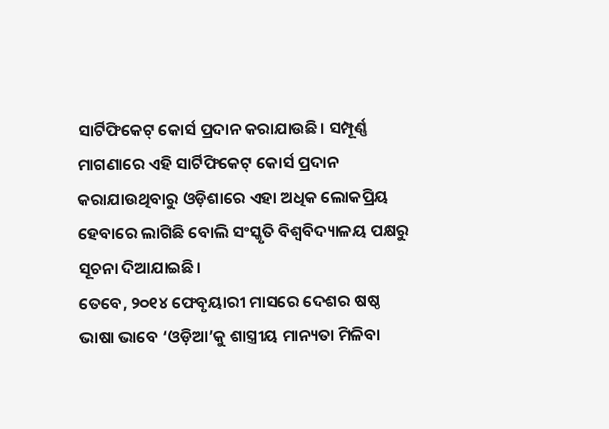ସାର୍ଟିଫିକେଟ୍ କୋର୍ସ ପ୍ରଦାନ କରାଯାଉଛି। ସମ୍ପୂର୍ଣ୍ଣ ମାଗଣାରେ ଏହି ସାର୍ଟିଫିକେଟ୍ କୋର୍ସ ପ୍ରଦାନ କରାଯାଉଥିବାରୁ ଓଡ଼ିଶାରେ ଏହା ଅଧିକ ଲୋକପ୍ରିୟ ହେବାରେ ଲାଗିଛି ବୋଲି ସଂସ୍କୃତି ବିଶ୍ୱବିଦ୍ୟାଳୟ ପକ୍ଷରୁ ସୂଚନା ଦିଆଯାଇଛି।
ତେବେ, ୨୦୧୪ ଫେବୃୟାରୀ ମାସରେ ଦେଶର ଷଷ୍ଠ ଭାଷା ଭାବେ ‘ଓଡ଼ିଆ’କୁ ଶାସ୍ତ୍ରୀୟ ମାନ୍ୟତା ମିଳିବା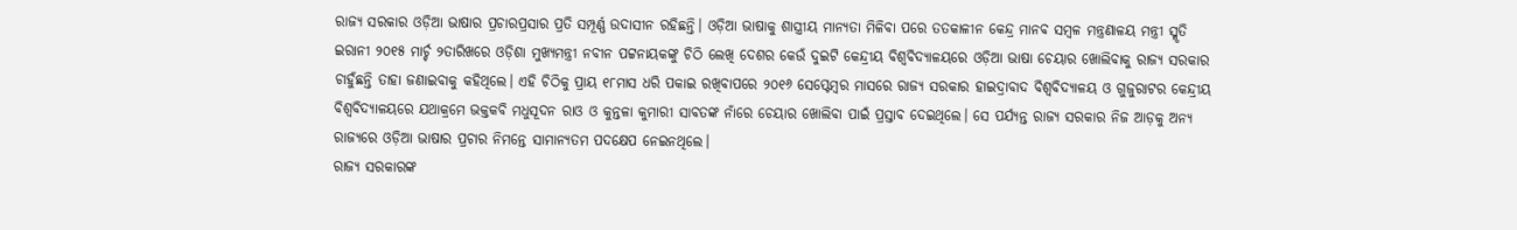ରାଜ୍ୟ ସରକାର ଓଡ଼ିଆ ଭାଷାର ପ୍ରଚାରପ୍ରସାର ପ୍ରତି ସମ୍ପୂର୍ଣ୍ଣ ଉଦାସୀନ ରହିଛନ୍ତି। ଓଡ଼ିଆ ଭାଷାକୁ ଶାସ୍ତ୍ରୀୟ ମାନ୍ୟତା ମିଳିବା ପରେ ତତକାଳୀନ କେନ୍ଦ୍ର ମାନବ ସମ୍ବଳ ମନ୍ତ୍ରଣାଳୟ ମନ୍ତ୍ରୀ ସ୍ମୃତି ଇରାନୀ ୨୦୧୫ ମାର୍ଚ୍ଚ ୨ତାରିଖରେ ଓଡ଼ିଶା ମୁଖ୍ୟମନ୍ତ୍ରୀ ନବୀନ ପଟ୍ଟନାୟକଙ୍କୁ ଚିଠି ଲେଖି ଦେଶର କେଉଁ ଦୁଇଟି କେନ୍ଦ୍ରୀୟ ବିଶ୍ୱବିଦ୍ୟାଳୟରେ ଓଡ଼ିଆ ଭାଷା ଚେୟାର ଖୋଲିବାକୁ ରାଜ୍ୟ ସରକାର ଚାହୁଁଛନ୍ତି ତାହା ଜଣାଇବାକୁ କହିଥିଲେ। ଏହି ଚିଠିକୁ ପ୍ରାୟ ୧୮ମାସ ଧରି ପକାଇ ରଖିବାପରେ ୨୦୧୬ ସେପ୍ଟେମ୍ବର ମାସରେ ରାଜ୍ୟ ସରକାର ହାଇଦ୍ରାବାଦ ବିଶ୍ୱବିଦ୍ୟାଳୟ ଓ ଗୁଜୁରାଟର କେନ୍ଦ୍ରୀୟ ବିଶ୍ୱବିଦ୍ୟାଳୟରେ ଯଥାକ୍ରମେ ଭକ୍ତକବି ମଧୁସୂଦନ ରାଓ ଓ କୁନ୍ତଳା କୁମାରୀ ସାବତଙ୍କ ନାଁରେ ଚେୟାର ଖୋଲିବା ପାଇଁ ପ୍ରସ୍ତାବ ଦେଇଥିଲେ। ସେ ପର୍ଯ୍ୟନ୍ତ ରାଜ୍ୟ ସରକାର ନିଜ ଆଡ଼କୁ ଅନ୍ୟ ରାଜ୍ୟରେ ଓଡ଼ିଆ ଭାଷାର ପ୍ରଚାର ନିମନ୍ତେ ସାମାନ୍ୟତମ ପଦକ୍ଷେପ ନେଇନଥିଲେ।
ରାଜ୍ୟ ସରକାରଙ୍କ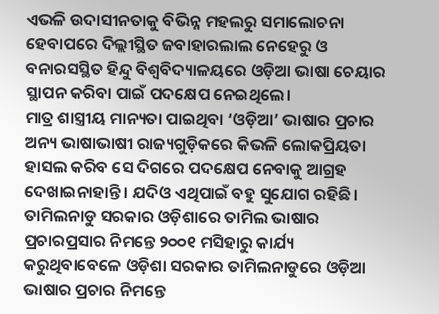ଏଭଳି ଉଦାସୀନତାକୁ ବିଭିନ୍ନ ମହଲରୁ ସମାଲୋଚନା ହେବାପରେ ଦିଲ୍ଲୀସ୍ଥିତ ଜବାହାରଲାଲ ନେହେରୁ ଓ ବନାରସସ୍ଥିତ ହିନ୍ଦୁ ବିଶ୍ୱବିଦ୍ୟାଳୟରେ ଓଡ଼ିଆ ଭାଷା ଚେୟାର ସ୍ଥାପନ କରିବା ପାଇଁ ପଦକ୍ଷେପ ନେଇଥିଲେ।
ମାତ୍ର ଶାସ୍ତ୍ରୀୟ ମାନ୍ୟତା ପାଇଥିବା ‘ଓଡ଼ିଆ’ ଭାଷାର ପ୍ରଚାର ଅନ୍ୟ ଭାଷାଭାଷୀ ରାଜ୍ୟଗୁଡ଼ିକରେ କିଭଳି ଲୋକପ୍ରିୟତା ହାସଲ କରିବ ସେ ଦିଗରେ ପଦକ୍ଷେପ ନେବାକୁ ଆଗ୍ରହ ଦେଖାଇନାହାନ୍ତି । ଯଦିଓ ଏଥିପାଇଁ ବହୁ ସୁଯୋଗ ରହିଛି।
ତାମିଲନାଡୁ ସରକାର ଓଡ଼ିଶାରେ ତାମିଲ ଭାଷାର ପ୍ରଚାରପ୍ରସାର ନିମନ୍ତେ ୨୦୦୧ ମସିହାରୁ କାର୍ଯ୍ୟ କରୁଥିବାବେଳେ ଓଡ଼ିଶା ସରକାର ତାମିଲନାଡୁରେ ଓଡ଼ିଆ ଭାଷାର ପ୍ରଚାର ନିମନ୍ତେ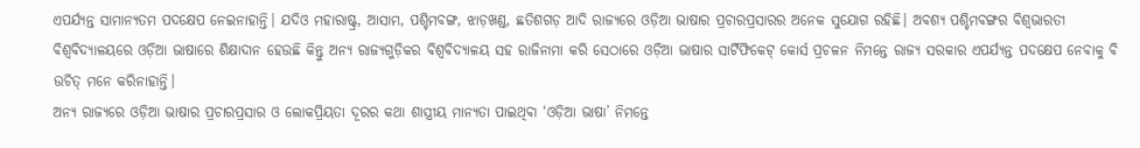ଏପର୍ଯ୍ୟନ୍ତ ସାମାନ୍ୟତମ ପଦକ୍ଷେପ ନେଇନାହାନ୍ତି। ଯଦିଓ ମହାରାଷ୍ଟ୍ର, ଆସାମ, ପଶ୍ଚିମବଙ୍ଗ, ଝାଡ଼ଖଣ୍ଡ, ଛତିଶଗଡ଼ ଆଦି ରାଜ୍ୟରେ ଓଡ଼ିଆ ଭାଷାର ପ୍ରଚାରପ୍ରସାରର ଅନେକ ସୁଯୋଗ ରହିଛି। ଅବଶ୍ୟ ପଶ୍ଚିମବଙ୍ଗର ବିଶ୍ୱଭାରତୀ ବିଶ୍ୱବିଦ୍ୟାଳୟରେ ଓଡ଼ିଆ ଭାଷାରେ ଶିକ୍ଷାଦାନ ହେଉଛି କିନ୍ତୁ ଅନ୍ୟ ରାଜ୍ୟଗୁଡ଼ିକର ବିଶ୍ୱବିଦ୍ୟାଳୟ ସହ ରାଜିନାମା କରି ସେଠାରେ ଓଡ଼ିଆ ଭାଷାର ସାର୍ଟିଫିକେଟ୍ କୋର୍ସ ପ୍ରଚଳନ ନିମନ୍ତେ ରାଜ୍ୟ ସରକାର ଏପର୍ଯ୍ୟନ୍ତ ପଦକ୍ଷେପ ନେବାକୁ ବି ଉଚିତ୍ ମନେ କରିନାହାନ୍ତି।
ଅନ୍ୟ ରାଜ୍ୟରେ ଓଡ଼ିଆ ଭାଷାର ପ୍ରଚାରପ୍ରସାର ଓ ଲୋକପ୍ରିୟତା ଦୂରର କଥା ଶାସ୍ତ୍ରୀୟ ମାନ୍ୟତା ପାଇଥିବା ‘ଓଡ଼ିଆ ଭାଷା’ ନିମନ୍ତେ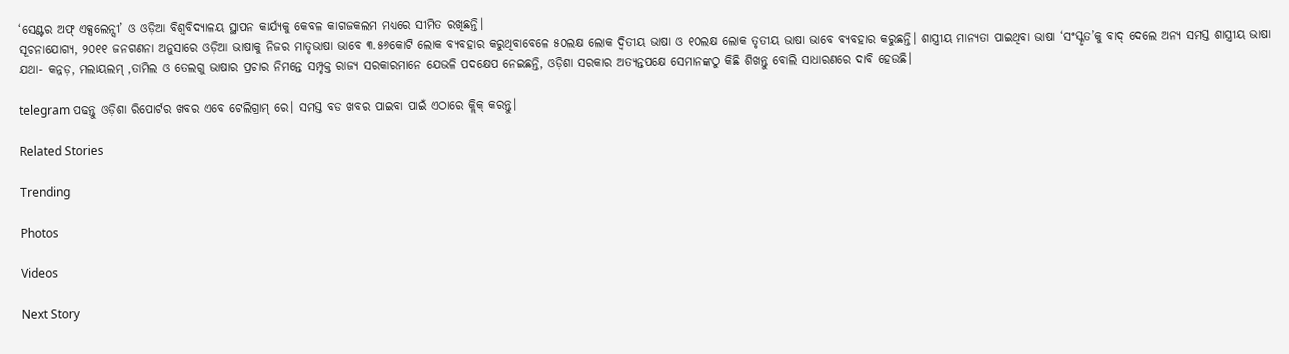‘ସେଣ୍ଟର ଅଫ୍ ଏକ୍ସଲେନ୍ସୀ’ ଓ ଓଡ଼ିଆ ବିଶ୍ୱବିଦ୍ୟାଳୟ ସ୍ଥାପନ କାର୍ଯ୍ୟକୁ କେବଳ କାଗଜକଲମ ମଧ୍ୟରେ ସୀମିତ ରଖିଛନ୍ତି।
ସୂଚନାଯୋଗ୍ୟ, ୨୦୧୧ ଜନଗଣନା ଅନୁସାରେ ଓଡ଼ିଆ ଭାଷାକୁ ନିଜର ମାତୃଭାଷା ଭାବେ ୩.୫୬କୋଟି ଲୋକ ବ୍ୟବହାର କରୁଥିବାବେଳେ ୫୦ଲକ୍ଷ ଲୋକ ଦ୍ୱିତୀୟ ଭାଷା ଓ ୧୦ଲକ୍ଷ ଲୋକ ତୃତୀୟ ଭାଷା ଭାବେ ବ୍ୟବହାର କରୁଛନ୍ତି। ଶାସ୍ତ୍ରୀୟ ମାନ୍ୟତା ପାଇଥିବା ଭାଷା ‘ସଂସ୍କୃତ’କୁ ବାଦ୍ ଦେଲେ ଅନ୍ୟ ସମସ୍ତ ଶାସ୍ତ୍ରୀୟ ଭାଷା ଯଥା- କନ୍ନଡ଼, ମଲାୟଲମ୍ ,ତାମିଲ ଓ ତେଲଗୁ ଭାଷାର ପ୍ରଚାର ନିମନ୍ତେ ସମ୍ପୃକ୍ତ ରାଜ୍ୟ ସରକାରମାନେ ଯେଭଳି ପଦକ୍ଷେପ ନେଇଛନ୍ତି, ଓଡ଼ିଶା ସରକାର ଅତ୍ୟନ୍ତପକ୍ଷେ ସେମାନଙ୍କଠୁ କିଛି ଶିଖନ୍ତୁ ବୋଲି ସାଧାରଣରେ ଦାବି ହେଉଛି।

telegram ପଢନ୍ତୁ ଓଡ଼ିଶା ରିପୋର୍ଟର ଖବର ଏବେ ଟେଲିଗ୍ରାମ୍ ରେ। ସମସ୍ତ ବଡ ଖବର ପାଇବା ପାଇଁ ଏଠାରେ କ୍ଲିକ୍ କରନ୍ତୁ।

Related Stories

Trending

Photos

Videos

Next Story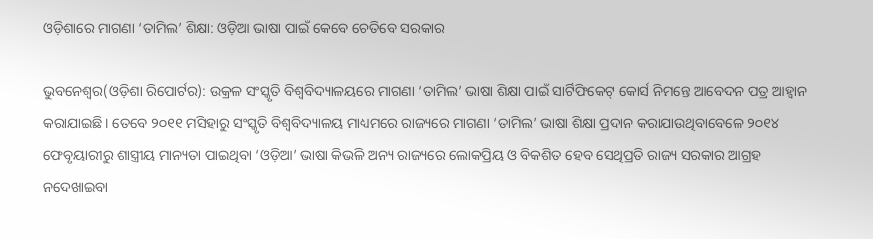ଓଡ଼ିଶାରେ ମାଗଣା ‘ତାମିଲ’ ଶିକ୍ଷା: ଓଡ଼ିଆ ଭାଷା ପାଇଁ କେବେ ଚେତିବେ ସରକାର

ଭୁବନେଶ୍ୱର(ଓଡ଼ିଶା ରିପୋର୍ଟର): ଉକ୍ରଳ ସଂସ୍କୃତି ବିଶ୍ୱବିଦ୍ୟାଳୟରେ ମାଗଣା ‘ତାମିଲ’ ଭାଷା ଶିକ୍ଷା ପାଇଁ ସାର୍ଟିଫିକେଟ୍ କୋର୍ସ ନିମନ୍ତେ ଆବେଦନ ପତ୍ର ଆହ୍ୱାନ କରାଯାଇଛି। ତେବେ ୨୦୧୧ ମସିହାରୁ ସଂସ୍କୃତି ବିଶ୍ୱବିଦ୍ୟାଳୟ ମାଧ୍ୟମରେ ରାଜ୍ୟରେ ମାଗଣା ‘ତାମିଲ’ ଭାଷା ଶିକ୍ଷା ପ୍ରଦାନ କରାଯାଉଥିବାବେଳେ ୨୦୧୪ ଫେବୃୟାରୀରୁ ଶାସ୍ତ୍ରୀୟ ମାନ୍ୟତା ପାଇଥିବା ‘ଓଡ଼ିଆ’ ଭାଷା କିଭଳି ଅନ୍ୟ ରାଜ୍ୟରେ ଲୋକପ୍ରିୟ ଓ ବିକଶିତ ହେବ ସେଥିପ୍ରତି ରାଜ୍ୟ ସରକାର ଆଗ୍ରହ ନଦେଖାଇବା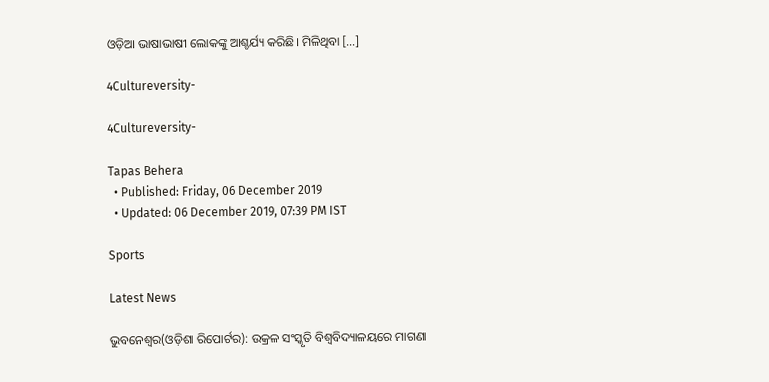ଓଡ଼ିଆ ଭାଷାଭାଷୀ ଲୋକଙ୍କୁ ଆଶ୍ଚର୍ଯ୍ୟ କରିଛି। ମିଳିଥିବା […]

4Cultureversity-

4Cultureversity-

Tapas Behera
  • Published: Friday, 06 December 2019
  • Updated: 06 December 2019, 07:39 PM IST

Sports

Latest News

ଭୁବନେଶ୍ୱର(ଓଡ଼ିଶା ରିପୋର୍ଟର): ଉକ୍ରଳ ସଂସ୍କୃତି ବିଶ୍ୱବିଦ୍ୟାଳୟରେ ମାଗଣା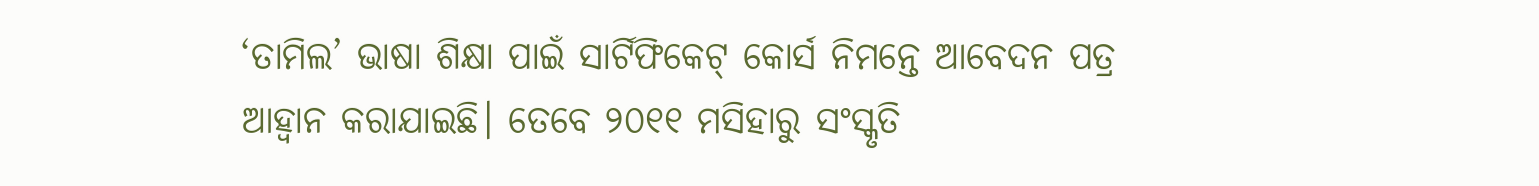‘ତାମିଲ’ ଭାଷା ଶିକ୍ଷା ପାଇଁ ସାର୍ଟିଫିକେଟ୍ କୋର୍ସ ନିମନ୍ତେ ଆବେଦନ ପତ୍ର ଆହ୍ୱାନ କରାଯାଇଛି। ତେବେ ୨୦୧୧ ମସିହାରୁ ସଂସ୍କୃତି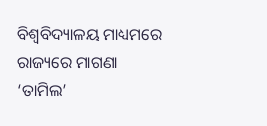ବିଶ୍ୱବିଦ୍ୟାଳୟ ମାଧ୍ୟମରେ ରାଜ୍ୟରେ ମାଗଣା ‘ତାମିଲ’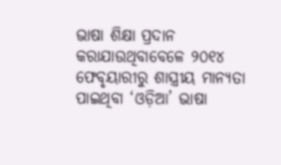ଭାଷା ଶିକ୍ଷା ପ୍ରଦାନ କରାଯାଉଥିବାବେଳେ ୨୦୧୪ ଫେବୃୟାରୀରୁ ଶାସ୍ତ୍ରୀୟ ମାନ୍ୟତା ପାଇଥିବା ‘ଓଡ଼ିଆ’ ଭାଷା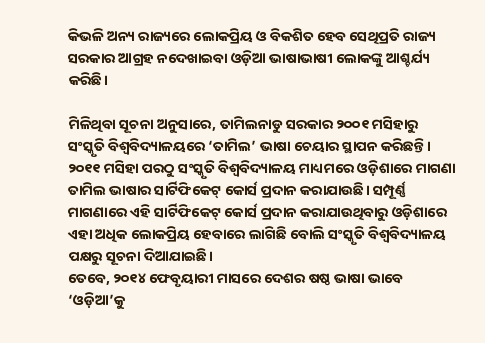କିଭଳି ଅନ୍ୟ ରାଜ୍ୟରେ ଲୋକପ୍ରିୟ ଓ ବିକଶିତ ହେବ ସେଥିପ୍ରତି ରାଜ୍ୟ ସରକାର ଆଗ୍ରହ ନଦେଖାଇବା ଓଡ଼ିଆ ଭାଷାଭାଷୀ ଲୋକଙ୍କୁ ଆଶ୍ଚର୍ଯ୍ୟ କରିଛି।

ମିଳିଥିବା ସୂଚନା ଅନୁସାରେ, ତାମିଲନାଡୁ ସରକାର ୨୦୦୧ ମସିହାରୁ ସଂସ୍କୃତି ବିଶ୍ୱବିଦ୍ୟାଳୟରେ ‘ତାମିଲ’ ଭାଷା ଚେୟାର ସ୍ଥାପନ କରିଛନ୍ତି। ୨୦୧୧ ମସିହା ପରଠୁ ସଂସ୍କୃତି ବିଶ୍ୱବିଦ୍ୟାଳୟ ମାଧ୍ୟମରେ ଓଡ଼ିଶାରେ ମାଗଣା ତାମିଲ ଭାଷାର ସାର୍ଟିଫିକେଟ୍ କୋର୍ସ ପ୍ରଦାନ କରାଯାଉଛି। ସମ୍ପୂର୍ଣ୍ଣ ମାଗଣାରେ ଏହି ସାର୍ଟିଫିକେଟ୍ କୋର୍ସ ପ୍ରଦାନ କରାଯାଉଥିବାରୁ ଓଡ଼ିଶାରେ ଏହା ଅଧିକ ଲୋକପ୍ରିୟ ହେବାରେ ଲାଗିଛି ବୋଲି ସଂସ୍କୃତି ବିଶ୍ୱବିଦ୍ୟାଳୟ ପକ୍ଷରୁ ସୂଚନା ଦିଆଯାଇଛି।
ତେବେ, ୨୦୧୪ ଫେବୃୟାରୀ ମାସରେ ଦେଶର ଷଷ୍ଠ ଭାଷା ଭାବେ ‘ଓଡ଼ିଆ’କୁ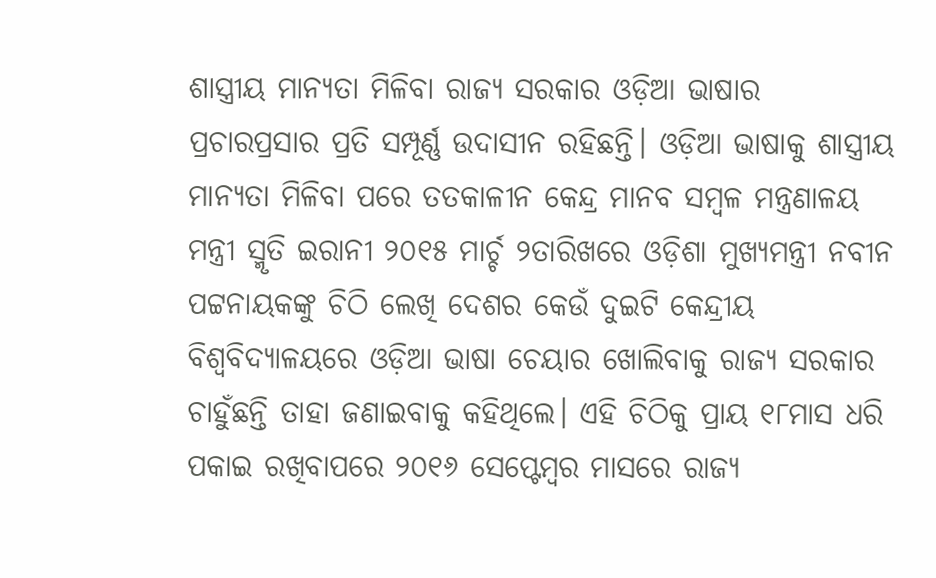ଶାସ୍ତ୍ରୀୟ ମାନ୍ୟତା ମିଳିବା ରାଜ୍ୟ ସରକାର ଓଡ଼ିଆ ଭାଷାର ପ୍ରଚାରପ୍ରସାର ପ୍ରତି ସମ୍ପୂର୍ଣ୍ଣ ଉଦାସୀନ ରହିଛନ୍ତି। ଓଡ଼ିଆ ଭାଷାକୁ ଶାସ୍ତ୍ରୀୟ ମାନ୍ୟତା ମିଳିବା ପରେ ତତକାଳୀନ କେନ୍ଦ୍ର ମାନବ ସମ୍ବଳ ମନ୍ତ୍ରଣାଳୟ ମନ୍ତ୍ରୀ ସ୍ମୃତି ଇରାନୀ ୨୦୧୫ ମାର୍ଚ୍ଚ ୨ତାରିଖରେ ଓଡ଼ିଶା ମୁଖ୍ୟମନ୍ତ୍ରୀ ନବୀନ ପଟ୍ଟନାୟକଙ୍କୁ ଚିଠି ଲେଖି ଦେଶର କେଉଁ ଦୁଇଟି କେନ୍ଦ୍ରୀୟ ବିଶ୍ୱବିଦ୍ୟାଳୟରେ ଓଡ଼ିଆ ଭାଷା ଚେୟାର ଖୋଲିବାକୁ ରାଜ୍ୟ ସରକାର ଚାହୁଁଛନ୍ତି ତାହା ଜଣାଇବାକୁ କହିଥିଲେ। ଏହି ଚିଠିକୁ ପ୍ରାୟ ୧୮ମାସ ଧରି ପକାଇ ରଖିବାପରେ ୨୦୧୬ ସେପ୍ଟେମ୍ବର ମାସରେ ରାଜ୍ୟ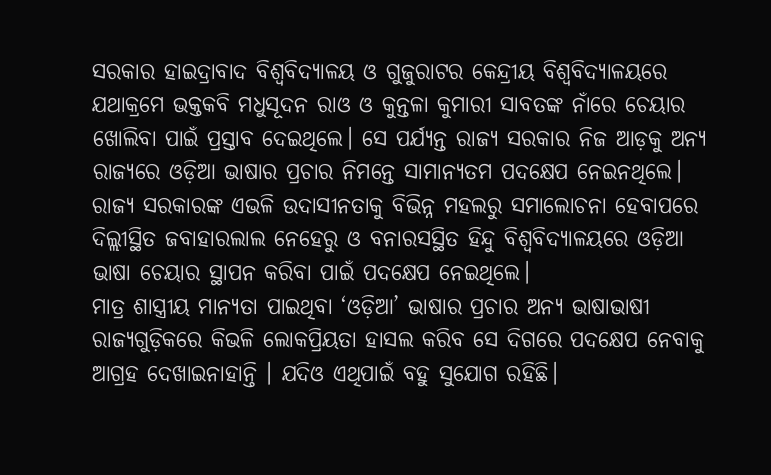ସରକାର ହାଇଦ୍ରାବାଦ ବିଶ୍ୱବିଦ୍ୟାଳୟ ଓ ଗୁଜୁରାଟର କେନ୍ଦ୍ରୀୟ ବିଶ୍ୱବିଦ୍ୟାଳୟରେ ଯଥାକ୍ରମେ ଭକ୍ତକବି ମଧୁସୂଦନ ରାଓ ଓ କୁନ୍ତଳା କୁମାରୀ ସାବତଙ୍କ ନାଁରେ ଚେୟାର ଖୋଲିବା ପାଇଁ ପ୍ରସ୍ତାବ ଦେଇଥିଲେ। ସେ ପର୍ଯ୍ୟନ୍ତ ରାଜ୍ୟ ସରକାର ନିଜ ଆଡ଼କୁ ଅନ୍ୟ ରାଜ୍ୟରେ ଓଡ଼ିଆ ଭାଷାର ପ୍ରଚାର ନିମନ୍ତେ ସାମାନ୍ୟତମ ପଦକ୍ଷେପ ନେଇନଥିଲେ।
ରାଜ୍ୟ ସରକାରଙ୍କ ଏଭଳି ଉଦାସୀନତାକୁ ବିଭିନ୍ନ ମହଲରୁ ସମାଲୋଚନା ହେବାପରେ ଦିଲ୍ଲୀସ୍ଥିତ ଜବାହାରଲାଲ ନେହେରୁ ଓ ବନାରସସ୍ଥିତ ହିନ୍ଦୁ ବିଶ୍ୱବିଦ୍ୟାଳୟରେ ଓଡ଼ିଆ ଭାଷା ଚେୟାର ସ୍ଥାପନ କରିବା ପାଇଁ ପଦକ୍ଷେପ ନେଇଥିଲେ।
ମାତ୍ର ଶାସ୍ତ୍ରୀୟ ମାନ୍ୟତା ପାଇଥିବା ‘ଓଡ଼ିଆ’ ଭାଷାର ପ୍ରଚାର ଅନ୍ୟ ଭାଷାଭାଷୀ ରାଜ୍ୟଗୁଡ଼ିକରେ କିଭଳି ଲୋକପ୍ରିୟତା ହାସଲ କରିବ ସେ ଦିଗରେ ପଦକ୍ଷେପ ନେବାକୁ ଆଗ୍ରହ ଦେଖାଇନାହାନ୍ତି । ଯଦିଓ ଏଥିପାଇଁ ବହୁ ସୁଯୋଗ ରହିଛି।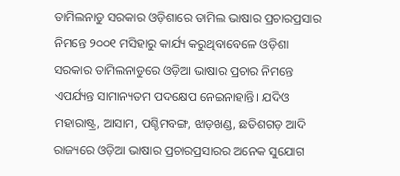ତାମିଲନାଡୁ ସରକାର ଓଡ଼ିଶାରେ ତାମିଲ ଭାଷାର ପ୍ରଚାରପ୍ରସାର ନିମନ୍ତେ ୨୦୦୧ ମସିହାରୁ କାର୍ଯ୍ୟ କରୁଥିବାବେଳେ ଓଡ଼ିଶା ସରକାର ତାମିଲନାଡୁରେ ଓଡ଼ିଆ ଭାଷାର ପ୍ରଚାର ନିମନ୍ତେ ଏପର୍ଯ୍ୟନ୍ତ ସାମାନ୍ୟତମ ପଦକ୍ଷେପ ନେଇନାହାନ୍ତି। ଯଦିଓ ମହାରାଷ୍ଟ୍ର, ଆସାମ, ପଶ୍ଚିମବଙ୍ଗ, ଝାଡ଼ଖଣ୍ଡ, ଛତିଶଗଡ଼ ଆଦି ରାଜ୍ୟରେ ଓଡ଼ିଆ ଭାଷାର ପ୍ରଚାରପ୍ରସାରର ଅନେକ ସୁଯୋଗ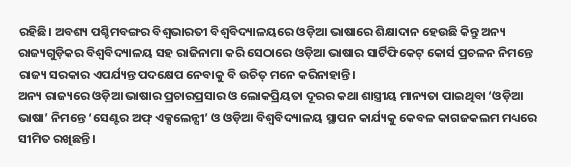ରହିଛି। ଅବଶ୍ୟ ପଶ୍ଚିମବଙ୍ଗର ବିଶ୍ୱଭାରତୀ ବିଶ୍ୱବିଦ୍ୟାଳୟରେ ଓଡ଼ିଆ ଭାଷାରେ ଶିକ୍ଷାଦାନ ହେଉଛି କିନ୍ତୁ ଅନ୍ୟ ରାଜ୍ୟଗୁଡ଼ିକର ବିଶ୍ୱବିଦ୍ୟାଳୟ ସହ ରାଜିନାମା କରି ସେଠାରେ ଓଡ଼ିଆ ଭାଷାର ସାର୍ଟିଫିକେଟ୍ କୋର୍ସ ପ୍ରଚଳନ ନିମନ୍ତେ ରାଜ୍ୟ ସରକାର ଏପର୍ଯ୍ୟନ୍ତ ପଦକ୍ଷେପ ନେବାକୁ ବି ଉଚିତ୍ ମନେ କରିନାହାନ୍ତି।
ଅନ୍ୟ ରାଜ୍ୟରେ ଓଡ଼ିଆ ଭାଷାର ପ୍ରଚାରପ୍ରସାର ଓ ଲୋକପ୍ରିୟତା ଦୂରର କଥା ଶାସ୍ତ୍ରୀୟ ମାନ୍ୟତା ପାଇଥିବା ‘ଓଡ଼ିଆ ଭାଷା’ ନିମନ୍ତେ ‘ସେଣ୍ଟର ଅଫ୍ ଏକ୍ସଲେନ୍ସୀ’ ଓ ଓଡ଼ିଆ ବିଶ୍ୱବିଦ୍ୟାଳୟ ସ୍ଥାପନ କାର୍ଯ୍ୟକୁ କେବଳ କାଗଜକଲମ ମଧ୍ୟରେ ସୀମିତ ରଖିଛନ୍ତି।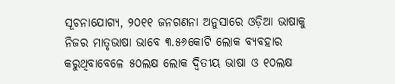ସୂଚନାଯୋଗ୍ୟ, ୨୦୧୧ ଜନଗଣନା ଅନୁସାରେ ଓଡ଼ିଆ ଭାଷାକୁ ନିଜର ମାତୃଭାଷା ଭାବେ ୩.୫୬କୋଟି ଲୋକ ବ୍ୟବହାର କରୁଥିବାବେଳେ ୫୦ଲକ୍ଷ ଲୋକ ଦ୍ୱିତୀୟ ଭାଷା ଓ ୧୦ଲକ୍ଷ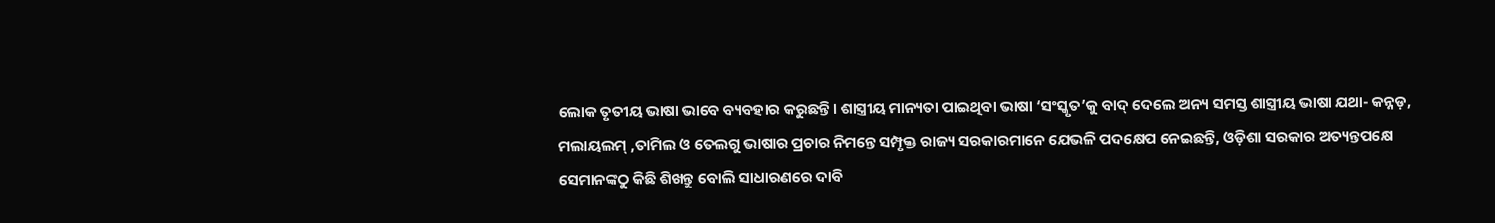ଲୋକ ତୃତୀୟ ଭାଷା ଭାବେ ବ୍ୟବହାର କରୁଛନ୍ତି। ଶାସ୍ତ୍ରୀୟ ମାନ୍ୟତା ପାଇଥିବା ଭାଷା ‘ସଂସ୍କୃତ’କୁ ବାଦ୍ ଦେଲେ ଅନ୍ୟ ସମସ୍ତ ଶାସ୍ତ୍ରୀୟ ଭାଷା ଯଥା- କନ୍ନଡ଼, ମଲାୟଲମ୍ ,ତାମିଲ ଓ ତେଲଗୁ ଭାଷାର ପ୍ରଚାର ନିମନ୍ତେ ସମ୍ପୃକ୍ତ ରାଜ୍ୟ ସରକାରମାନେ ଯେଭଳି ପଦକ୍ଷେପ ନେଇଛନ୍ତି, ଓଡ଼ିଶା ସରକାର ଅତ୍ୟନ୍ତପକ୍ଷେ ସେମାନଙ୍କଠୁ କିଛି ଶିଖନ୍ତୁ ବୋଲି ସାଧାରଣରେ ଦାବି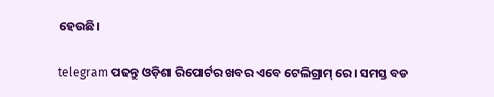ହେଉଛି।

telegram ପଢନ୍ତୁ ଓଡ଼ିଶା ରିପୋର୍ଟର ଖବର ଏବେ ଟେଲିଗ୍ରାମ୍ ରେ। ସମସ୍ତ ବଡ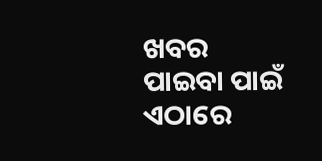ଖବର ପାଇବା ପାଇଁ ଏଠାରେ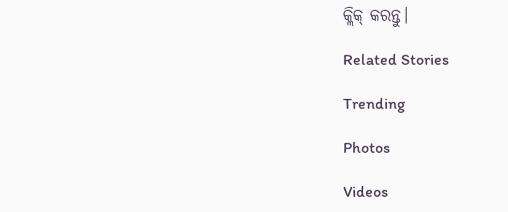କ୍ଲିକ୍ କରନ୍ତୁ।

Related Stories

Trending

Photos

Videos